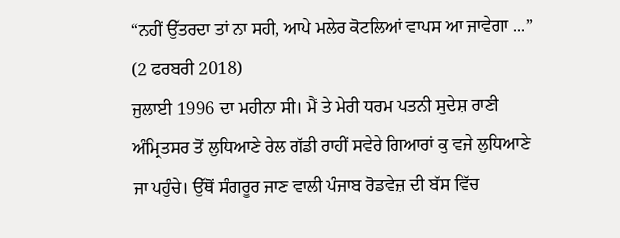“ਨਹੀਂ ਉੱਤਰਦਾ ਤਾਂ ਨਾ ਸਹੀ, ਆਪੇ ਮਲੇਰ ਕੋਟਲਿਆਂ ਵਾਪਸ ਆ ਜਾਵੇਗਾ ...”
(2 ਫਰਬਰੀ 2018)
ਜੁਲਾਈ 1996 ਦਾ ਮਹੀਨਾ ਸੀ। ਮੈਂ ਤੇ ਮੇਰੀ ਧਰਮ ਪਤਨੀ ਸੁਦੇਸ਼ ਰਾਣੀ ਅੰਮ੍ਰਿਤਸਰ ਤੋਂ ਲੁਧਿਆਣੇ ਰੇਲ ਗੱਡੀ ਰਾਹੀਂ ਸਵੇਰੇ ਗਿਆਰਾਂ ਕੁ ਵਜੇ ਲੁਧਿਆਣੇ ਜਾ ਪਹੁੰਚੇ। ਉੱਥੋਂ ਸੰਗਰੂਰ ਜਾਣ ਵਾਲੀ ਪੰਜਾਬ ਰੋਡਵੇਜ਼ ਦੀ ਬੱਸ ਵਿੱਚ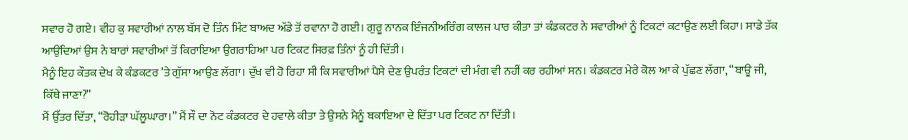ਸਵਾਰ ਹੋ ਗਏ। ਵੀਹ ਕੁ ਸਵਾਰੀਆਂ ਨਾਲ ਬੱਸ ਦੋ ਤਿੰਨ ਮਿੰਟ ਬਾਅਦ ਅੱਡੇ ਤੋਂ ਰਵਾਨਾ ਹੋ ਗਈ। ਗੁਰੂ ਨਾਨਕ ਇੰਜਨੀਅਰਿੰਗ ਕਾਲਜ ਪਾਰ ਕੀਤਾ ਤਾਂ ਕੰਡਕਟਰ ਨੇ ਸਵਾਰੀਆਂ ਨੂੰ ਟਿਕਟਾਂ ਕਟਾਉਣ ਲਈ ਕਿਹਾ। ਸਾਡੇ ਤੱਕ ਆਉਂਦਿਆਂ ਉਸ ਨੇ ਬਾਰਾਂ ਸਵਾਰੀਆਂ ਤੋਂ ਕਿਰਾਇਆ ਉਗਰਾਹਿਆ ਪਰ ਟਿਕਟ ਸਿਰਫ਼ ਤਿੰਨਾਂ ਨੂੰ ਹੀ ਦਿੱਤੀ।
ਮੈਨੂੰ ਇਹ ਕੌਤਕ ਦੇਖ ਕੇ ਕੰਡਕਟਰ ’ਤੇ ਗੁੱਸਾ ਆਉਣ ਲੱਗਾ। ਦੁੱਖ ਵੀ ਹੋ ਰਿਹਾ ਸੀ ਕਿ ਸਵਾਰੀਆਂ ਪੈਸੇ ਦੇਣ ਉਪਰੰਤ ਟਿਕਟਾਂ ਦੀ ਮੰਗ ਵੀ ਨਹੀਂ ਕਰ ਰਹੀਆਂ ਸਨ। ਕੰਡਕਟਰ ਮੇਰੇ ਕੋਲ ਆ ਕੇ ਪੁੱਛਣ ਲੱਗਾ, “ਬਾਊ ਜੀ, ਕਿੱਥੇ ਜਾਣਾ?”
ਮੈਂ ਉੱਤਰ ਦਿੱਤਾ, “ਰੋਹੀੜਾ ਘੱਲੂਘਾਰਾ।” ਮੈਂ ਸੌ ਦਾ ਨੋਟ ਕੰਡਕਟਰ ਦੇ ਹਵਾਲੇ ਕੀਤਾ ਤੇ ਉਸਨੇ ਮੈਨੂੰ ਬਕਾਇਆ ਦੇ ਦਿੱਤਾ ਪਰ ਟਿਕਟ ਨਾ ਦਿੱਤੀ।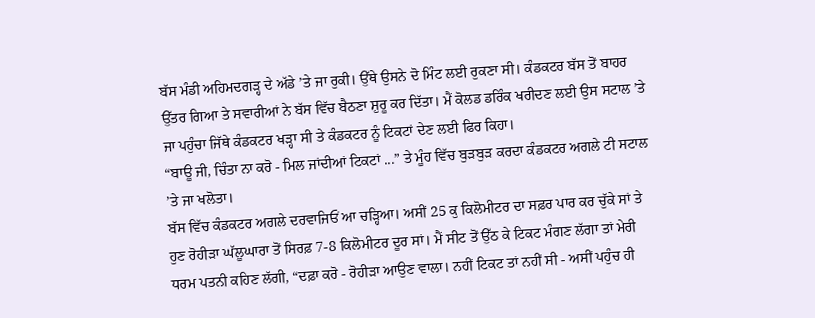ਬੱਸ ਮੰਡੀ ਅਹਿਮਦਗੜ੍ਹ ਦੇ ਅੱਡੇ ’ਤੇ ਜਾ ਰੁਕੀ। ਉੱਥੇ ਉਸਨੇ ਦੋ ਮਿੰਟ ਲਈ ਰੁਕਣਾ ਸੀ। ਕੰਡਕਟਰ ਬੱਸ ਤੋਂ ਬਾਹਰ ਉੱਤਰ ਗਿਆ ਤੇ ਸਵਾਰੀਆਂ ਨੇ ਬੱਸ ਵਿੱਚ ਬੈਠਣਾ ਸ਼ੁਰੂ ਕਰ ਦਿੱਤਾ। ਮੈਂ ਕੋਲਡ ਡਰਿੰਕ ਖਰੀਦਣ ਲਈ ਉਸ ਸਟਾਲ ’ਤੇ ਜਾ ਪਹੁੰਚਾ ਜਿੱਥੇ ਕੰਡਕਟਰ ਖੜ੍ਹਾ ਸੀ ਤੇ ਕੰਡਕਟਰ ਨੂੰ ਟਿਕਟਾਂ ਦੇਣ ਲਈ ਫਿਰ ਕਿਹਾ।
“ਬਾਊ ਜੀ, ਚਿੰਤਾ ਨਾ ਕਰੋ - ਮਿਲ ਜਾਂਦੀਆਂ ਟਿਕਟਾਂ ...” ਤੇ ਮੂੰਹ ਵਿੱਚ ਬੁੜਬੁੜ ਕਰਦਾ ਕੰਡਕਟਰ ਅਗਲੇ ਟੀ ਸਟਾਲ ’ਤੇ ਜਾ ਖਲੋਤਾ।
ਬੱਸ ਵਿੱਚ ਕੰਡਕਟਰ ਅਗਲੇ ਦਰਵਾਜਿਓਂ ਆ ਚੜ੍ਹਿਆ। ਅਸੀਂ 25 ਕੁ ਕਿਲੋਮੀਟਰ ਦਾ ਸਫ਼ਰ ਪਾਰ ਕਰ ਚੁੱਕੇ ਸਾਂ ਤੇ ਹੁਣ ਰੋਹੀੜਾ ਘੱਲੂਘਾਰਾ ਤੋਂ ਸਿਰਫ਼ 7-8 ਕਿਲੋਮੀਟਰ ਦੂਰ ਸਾਂ। ਮੈਂ ਸੀਟ ਤੋਂ ਉੱਠ ਕੇ ਟਿਕਟ ਮੰਗਣ ਲੱਗਾ ਤਾਂ ਮੇਰੀ ਧਰਮ ਪਤਨੀ ਕਹਿਣ ਲੱਗੀ, “ਦਫ਼ਾ ਕਰੋ - ਰੋਹੀੜਾ ਆਉਣ ਵਾਲਾ। ਨਹੀਂ ਟਿਕਟ ਤਾਂ ਨਹੀਂ ਸੀ - ਅਸੀਂ ਪਹੁੰਚ ਹੀ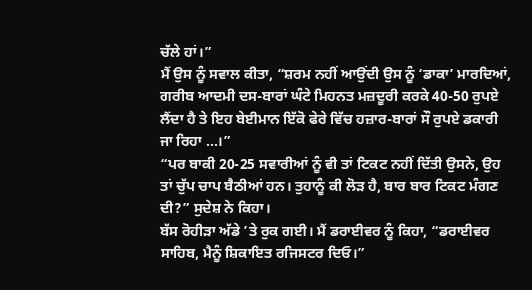ਚੱਲੇ ਹਾਂ।”
ਮੈਂ ਉਸ ਨੂੰ ਸਵਾਲ ਕੀਤਾ, “ਸ਼ਰਮ ਨਹੀਂ ਆਉਂਦੀ ਉਸ ਨੂੰ ‘ਡਾਕਾ’ ਮਾਰਦਿਆਂ, ਗਰੀਬ ਆਦਮੀ ਦਸ-ਬਾਰਾਂ ਘੰਟੇ ਮਿਹਨਤ ਮਜ਼ਦੂਰੀ ਕਰਕੇ 40-50 ਰੁਪਏ ਲੈਂਦਾ ਹੈ ਤੇ ਇਹ ਬੇਈਮਾਨ ਇੱਕੋ ਫੇਰੇ ਵਿੱਚ ਹਜ਼ਾਰ-ਬਾਰਾਂ ਸੌ ਰੁਪਏ ਡਕਾਰੀ ਜਾ ਰਿਹਾ ...।”
“ਪਰ ਬਾਕੀ 20-25 ਸਵਾਰੀਆਂ ਨੂੰ ਵੀ ਤਾਂ ਟਿਕਟ ਨਹੀਂ ਦਿੱਤੀ ਉਸਨੇ, ਉਹ ਤਾਂ ਚੁੱਪ ਚਾਪ ਬੈਠੀਆਂ ਹਨ। ਤੁਹਾਨੂੰ ਕੀ ਲੋੜ ਹੈ, ਬਾਰ ਬਾਰ ਟਿਕਟ ਮੰਗਣ ਦੀ?” ਸੁਦੇਸ਼ ਨੇ ਕਿਹਾ।
ਬੱਸ ਰੋਹੀੜਾ ਅੱਡੇ ’ਤੇ ਰੁਕ ਗਈ। ਮੈਂ ਡਰਾਈਵਰ ਨੂੰ ਕਿਹਾ, “ਡਰਾਈਵਰ ਸਾਹਿਬ, ਮੈਨੂੰ ਸ਼ਿਕਾਇਤ ਰਜਿਸਟਰ ਦਿਓ।”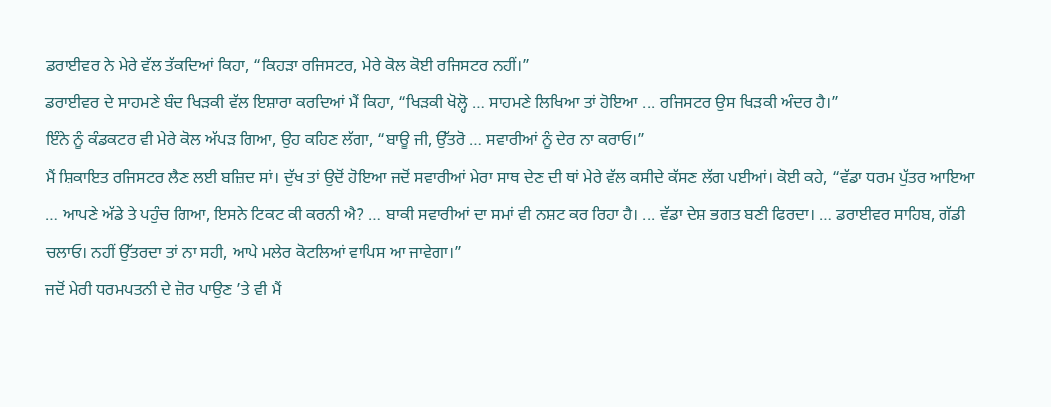ਡਰਾਈਵਰ ਨੇ ਮੇਰੇ ਵੱਲ ਤੱਕਦਿਆਂ ਕਿਹਾ, “ਕਿਹੜਾ ਰਜਿਸਟਰ, ਮੇਰੇ ਕੋਲ ਕੋਈ ਰਜਿਸਟਰ ਨਹੀਂ।”
ਡਰਾਈਵਰ ਦੇ ਸਾਹਮਣੇ ਬੰਦ ਖਿੜਕੀ ਵੱਲ ਇਸ਼ਾਰਾ ਕਰਦਿਆਂ ਮੈਂ ਕਿਹਾ, “ਖਿੜਕੀ ਖੋਲ੍ਹੋ … ਸਾਹਮਣੇ ਲਿਖਿਆ ਤਾਂ ਹੋਇਆ ... ਰਜਿਸਟਰ ਉਸ ਖਿੜਕੀ ਅੰਦਰ ਹੈ।”
ਇੰਨੇ ਨੂੰ ਕੰਡਕਟਰ ਵੀ ਮੇਰੇ ਕੋਲ ਅੱਪੜ ਗਿਆ, ਉਹ ਕਹਿਣ ਲੱਗਾ, “ਬਾਊ ਜੀ, ਉੱਤਰੋ … ਸਵਾਰੀਆਂ ਨੂੰ ਦੇਰ ਨਾ ਕਰਾਓ।”
ਮੈਂ ਸ਼ਿਕਾਇਤ ਰਜਿਸਟਰ ਲੈਣ ਲਈ ਬਜ਼ਿਦ ਸਾਂ। ਦੁੱਖ ਤਾਂ ਉਦੋਂ ਹੋਇਆ ਜਦੋਂ ਸਵਾਰੀਆਂ ਮੇਰਾ ਸਾਥ ਦੇਣ ਦੀ ਥਾਂ ਮੇਰੇ ਵੱਲ ਕਸੀਦੇ ਕੱਸਣ ਲੱਗ ਪਈਆਂ। ਕੋਈ ਕਹੇ, “ਵੱਡਾ ਧਰਮ ਪੁੱਤਰ ਆਇਆ … ਆਪਣੇ ਅੱਡੇ ਤੇ ਪਹੁੰਚ ਗਿਆ, ਇਸਨੇ ਟਿਕਟ ਕੀ ਕਰਨੀ ਐ? … ਬਾਕੀ ਸਵਾਰੀਆਂ ਦਾ ਸਮਾਂ ਵੀ ਨਸ਼ਟ ਕਰ ਰਿਹਾ ਹੈ। ... ਵੱਡਾ ਦੇਸ਼ ਭਗਤ ਬਣੀ ਫਿਰਦਾ। … ਡਰਾਈਵਰ ਸਾਹਿਬ, ਗੱਡੀ ਚਲਾਓ। ਨਹੀਂ ਉੱਤਰਦਾ ਤਾਂ ਨਾ ਸਹੀ, ਆਪੇ ਮਲੇਰ ਕੋਟਲਿਆਂ ਵਾਪਿਸ ਆ ਜਾਵੇਗਾ।”
ਜਦੋਂ ਮੇਰੀ ਧਰਮਪਤਨੀ ਦੇ ਜ਼ੋਰ ਪਾਉਣ ’ਤੇ ਵੀ ਮੈਂ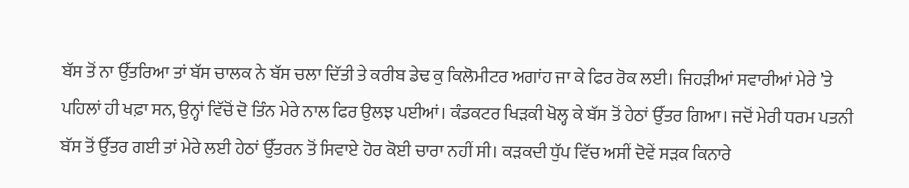ਬੱਸ ਤੋਂ ਨਾ ਉੱਤਰਿਆ ਤਾਂ ਬੱਸ ਚਾਲਕ ਨੇ ਬੱਸ ਚਲਾ ਦਿੱਤੀ ਤੇ ਕਰੀਬ ਡੇਢ ਕੁ ਕਿਲੋਮੀਟਰ ਅਗਾਂਹ ਜਾ ਕੇ ਫਿਰ ਰੋਕ ਲਈ। ਜਿਹੜੀਆਂ ਸਵਾਰੀਆਂ ਮੇਰੇ ’ਤੇ ਪਹਿਲਾਂ ਹੀ ਖਫ਼ਾ ਸਨ, ਉਨ੍ਹਾਂ ਵਿੱਚੋਂ ਦੋ ਤਿੰਨ ਮੇਰੇ ਨਾਲ ਫਿਰ ਉਲਝ ਪਈਆਂ। ਕੰਡਕਟਰ ਖਿੜਕੀ ਖੋਲ੍ਹ ਕੇ ਬੱਸ ਤੋਂ ਹੇਠਾਂ ਉੱਤਰ ਗਿਆ। ਜਦੋਂ ਮੇਰੀ ਧਰਮ ਪਤਨੀ ਬੱਸ ਤੋਂ ਉੱਤਰ ਗਈ ਤਾਂ ਮੇਰੇ ਲਈ ਹੇਠਾਂ ਉੱਤਰਨ ਤੋਂ ਸਿਵਾਏ ਹੋਰ ਕੋਈ ਚਾਰਾ ਨਹੀਂ ਸੀ। ਕੜਕਦੀ ਧੁੱਪ ਵਿੱਚ ਅਸੀਂ ਦੋਵੇਂ ਸੜਕ ਕਿਨਾਰੇ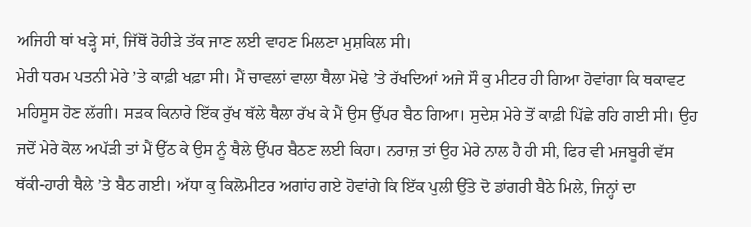ਅਜਿਹੀ ਥਾਂ ਖੜ੍ਹੇ ਸਾਂ, ਜਿੱਥੋਂ ਰੋਹੀੜੇ ਤੱਕ ਜਾਣ ਲਈ ਵਾਹਣ ਮਿਲਣਾ ਮੁਸ਼ਕਿਲ ਸੀ।
ਮੇਰੀ ਧਰਮ ਪਤਨੀ ਮੇਰੇ ’ਤੇ ਕਾਫ਼ੀ ਖਫ਼ਾ ਸੀ। ਮੈਂ ਚਾਵਲਾਂ ਵਾਲਾ ਥੈਲਾ ਮੋਢੇ ’ਤੇ ਰੱਖਦਿਆਂ ਅਜੇ ਸੌ ਕੁ ਮੀਟਰ ਹੀ ਗਿਆ ਹੋਵਾਂਗਾ ਕਿ ਥਕਾਵਟ ਮਹਿਸੂਸ ਹੋਣ ਲੱਗੀ। ਸੜਕ ਕਿਨਾਰੇ ਇੱਕ ਰੁੱਖ ਥੱਲੇ ਥੈਲਾ ਰੱਖ ਕੇ ਮੈਂ ਉਸ ਉੱਪਰ ਬੈਠ ਗਿਆ। ਸੁਦੇਸ਼ ਮੇਰੇ ਤੋਂ ਕਾਫ਼ੀ ਪਿੱਛੇ ਰਹਿ ਗਈ ਸੀ। ਉਹ ਜਦੋਂ ਮੇਰੇ ਕੋਲ ਅਪੱੜੀ ਤਾਂ ਮੈਂ ਉੱਠ ਕੇ ਉਸ ਨੂੰ ਥੈਲੇ ਉੱਪਰ ਬੈਠਣ ਲਈ ਕਿਹਾ। ਨਰਾਜ਼ ਤਾਂ ਉਹ ਮੇਰੇ ਨਾਲ ਹੈ ਹੀ ਸੀ, ਫਿਰ ਵੀ ਮਜਬੂਰੀ ਵੱਸ ਥੱਕੀ-ਹਾਰੀ ਥੈਲੇ ’ਤੇ ਬੈਠ ਗਈ। ਅੱਧਾ ਕੁ ਕਿਲੋਮੀਟਰ ਅਗਾਂਹ ਗਏ ਹੋਵਾਂਗੇ ਕਿ ਇੱਕ ਪੁਲੀ ਉੱਤੇ ਦੋ ਡਾਂਗਰੀ ਬੈਠੇ ਮਿਲੇ, ਜਿਨ੍ਹਾਂ ਦਾ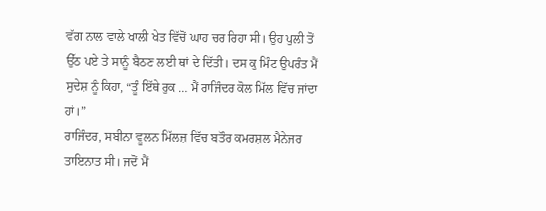ਵੱਗ ਨਾਲ ਵਾਲੇ ਖਾਲੀ ਖੇਤ ਵਿੱਚੋਂ ਘਾਹ ਚਰ ਰਿਹਾ ਸੀ। ਉਹ ਪੁਲੀ ਤੋਂ ਉੱਠ ਪਏ ਤੇ ਸਾਨੂੰ ਬੈਠਣ ਲਈ ਥਾਂ ਦੇ ਦਿੱਤੀ। ਦਸ ਕੁ ਮਿੰਟ ਉਪਰੰਤ ਮੈਂ ਸੁਦੇਸ਼ ਨੂੰ ਕਿਹਾ, “ਤੂੰ ਇੱਥੇ ਰੁਕ … ਮੈਂ ਰਾਜਿੰਦਰ ਕੋਲ ਮਿੱਲ ਵਿੱਚ ਜਾਂਦਾ ਹਾਂ।”
ਰਾਜਿੰਦਰ, ਸਬੀਨਾ ਵੂਲਨ ਮਿੱਲਜ਼ ਵਿੱਚ ਬਤੌਰ ਕਮਰਸ਼ਲ ਮੈਨੇਜਰ ਤਾਇਨਾਤ ਸੀ। ਜਦੋਂ ਮੈਂ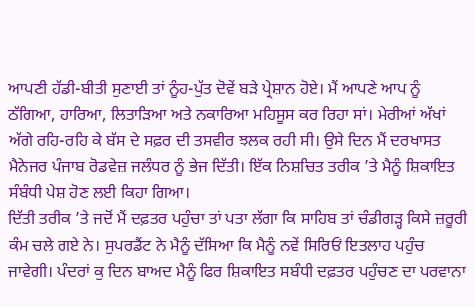ਆਪਣੀ ਹੱਡੀ-ਬੀਤੀ ਸੁਣਾਈ ਤਾਂ ਨੂੰਹ-ਪੁੱਤ ਦੋਵੇਂ ਬੜੇ ਪ੍ਰੇਸ਼ਾਨ ਹੋਏ। ਮੈਂ ਆਪਣੇ ਆਪ ਨੂੰ ਠੱਗਿਆ, ਹਾਰਿਆ, ਲਿਤਾੜਿਆ ਅਤੇ ਨਕਾਰਿਆ ਮਹਿਸੂਸ ਕਰ ਰਿਹਾ ਸਾਂ। ਮੇਰੀਆਂ ਅੱਖਾਂ ਅੱਗੇ ਰਹਿ-ਰਹਿ ਕੇ ਬੱਸ ਦੇ ਸਫ਼ਰ ਦੀ ਤਸਵੀਰ ਝਲਕ ਰਹੀ ਸੀ। ਉਸੇ ਦਿਨ ਮੈਂ ਦਰਖਾਸਤ ਮੈਨੇਜਰ ਪੰਜਾਬ ਰੋਡਵੇਜ਼ ਜਲੰਧਰ ਨੂੰ ਭੇਜ ਦਿੱਤੀ। ਇੱਕ ਨਿਸ਼ਚਿਤ ਤਰੀਕ ’ਤੇ ਮੈਨੂੰ ਸ਼ਿਕਾਇਤ ਸੰਬੰਧੀ ਪੇਸ਼ ਹੋਣ ਲਈ ਕਿਹਾ ਗਿਆ।
ਦਿੱਤੀ ਤਰੀਕ ’ਤੇ ਜਦੋਂ ਮੈਂ ਦਫ਼ਤਰ ਪਹੁੰਚਾ ਤਾਂ ਪਤਾ ਲੱਗਾ ਕਿ ਸਾਹਿਬ ਤਾਂ ਚੰਡੀਗੜ੍ਹ ਕਿਸੇ ਜ਼ਰੂਰੀ ਕੰਮ ਚਲੇ ਗਏ ਨੇ। ਸੁਪਰਡੈਂਟ ਨੇ ਮੈਨੂੰ ਦੱਸਿਆ ਕਿ ਮੈਨੂੰ ਨਵੇਂ ਸਿਰਿਓਂ ਇਤਲਾਹ ਪਹੁੰਚ ਜਾਵੇਗੀ। ਪੰਦਰਾਂ ਕੁ ਦਿਨ ਬਾਅਦ ਮੈਨੂੰ ਫਿਰ ਸ਼ਿਕਾਇਤ ਸਬੰਧੀ ਦਫ਼ਤਰ ਪਹੁੰਚਣ ਦਾ ਪਰਵਾਨਾ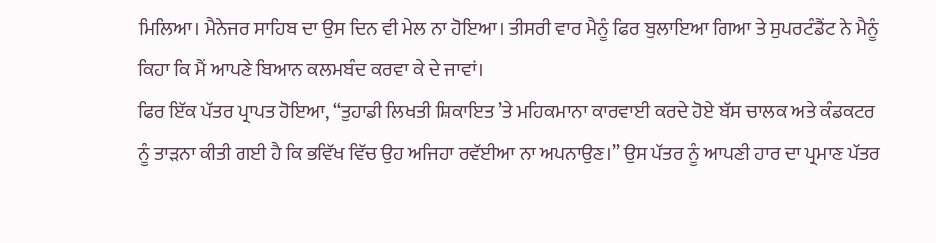ਮਿਲਿਆ। ਮੈਨੇਜਰ ਸਾਹਿਬ ਦਾ ਉਸ ਦਿਨ ਵੀ ਮੇਲ ਨਾ ਹੋਇਆ। ਤੀਸਰੀ ਵਾਰ ਮੈਨੂੰ ਫਿਰ ਬੁਲਾਇਆ ਗਿਆ ਤੇ ਸੁਪਰਟੰਡੈਂਟ ਨੇ ਮੈਨੂੰ ਕਿਹਾ ਕਿ ਮੈਂ ਆਪਣੇ ਬਿਆਨ ਕਲਮਬੰਦ ਕਰਵਾ ਕੇ ਦੇ ਜਾਵਾਂ।
ਫਿਰ ਇੱਕ ਪੱਤਰ ਪ੍ਰਾਪਤ ਹੋਇਆ, “ਤੁਹਾਡੀ ਲਿਖਤੀ ਸ਼ਿਕਾਇਤ ’ਤੇ ਮਹਿਕਮਾਨਾ ਕਾਰਵਾਈ ਕਰਦੇ ਹੋਏ ਬੱਸ ਚਾਲਕ ਅਤੇ ਕੰਡਕਟਰ ਨੂੰ ਤਾੜਨਾ ਕੀਤੀ ਗਈ ਹੈ ਕਿ ਭਵਿੱਖ ਵਿੱਚ ਉਹ ਅਜਿਹਾ ਰਵੱਈਆ ਨਾ ਅਪਨਾਉਣ।” ਉਸ ਪੱਤਰ ਨੂੰ ਆਪਣੀ ਹਾਰ ਦਾ ਪ੍ਰਮਾਣ ਪੱਤਰ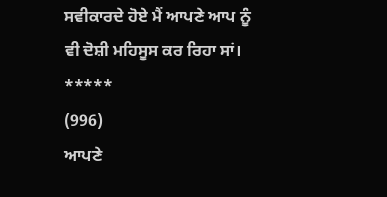ਸਵੀਕਾਰਦੇ ਹੋਏ ਮੈਂ ਆਪਣੇ ਆਪ ਨੂੰ ਵੀ ਦੋਸ਼ੀ ਮਹਿਸੂਸ ਕਰ ਰਿਹਾ ਸਾਂ।
*****
(996)
ਆਪਣੇ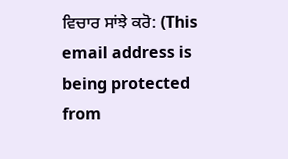ਵਿਚਾਰ ਸਾਂਝੇ ਕਰੋ: (This email address is being protected from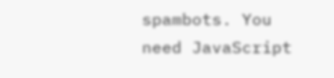spambots. You need JavaScript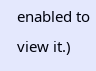enabled to view it.)